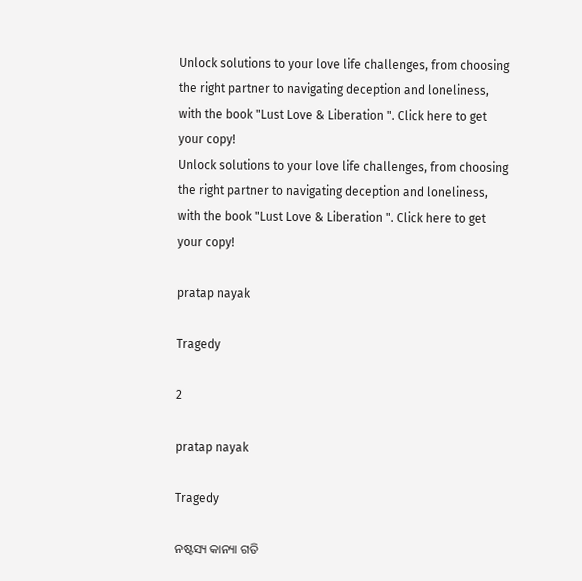Unlock solutions to your love life challenges, from choosing the right partner to navigating deception and loneliness, with the book "Lust Love & Liberation ". Click here to get your copy!
Unlock solutions to your love life challenges, from choosing the right partner to navigating deception and loneliness, with the book "Lust Love & Liberation ". Click here to get your copy!

pratap nayak

Tragedy

2

pratap nayak

Tragedy

ନଷ୍ଟସ୍ୟ କାନ୍ୟା ଗତି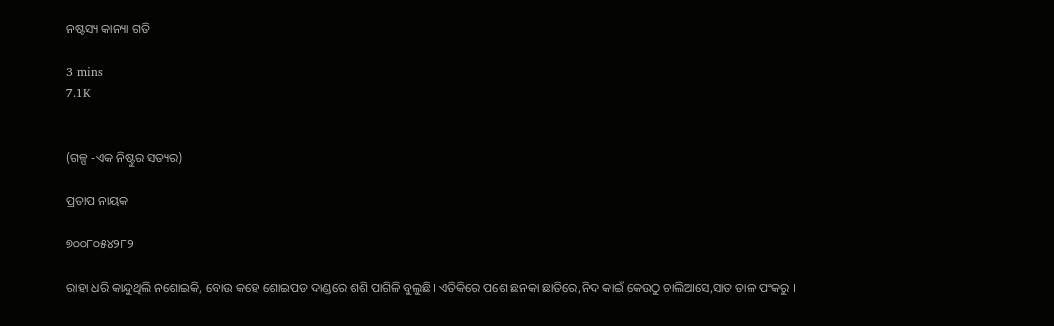ନଷ୍ଟସ୍ୟ କାନ୍ୟା ଗତି

3 mins
7.1K


(ଗଳ୍ପ -ଏକ ନିଷ୍ଟୁର ସତ୍ୟର)

ପ୍ରତାପ ନାୟକ

୭୦୦୮୦୫୪୨୮୨

ରାହା ଧରି କାନ୍ଦୁଥିଲି ନଶୋଇକି, ବୋଉ କହେ ଶୋଇପଡ ଦାଣ୍ଡରେ ଶଶି ପାଗିଳି ବୁଲୁଛି। ଏତିକିରେ ପଶେ ଛନକା ଛାତିରେ,ନିଦ କାଇଁ କେଉଠୁ ଚାଲିଆସେ,ସାତ ତାଳ ପଂକରୁ ।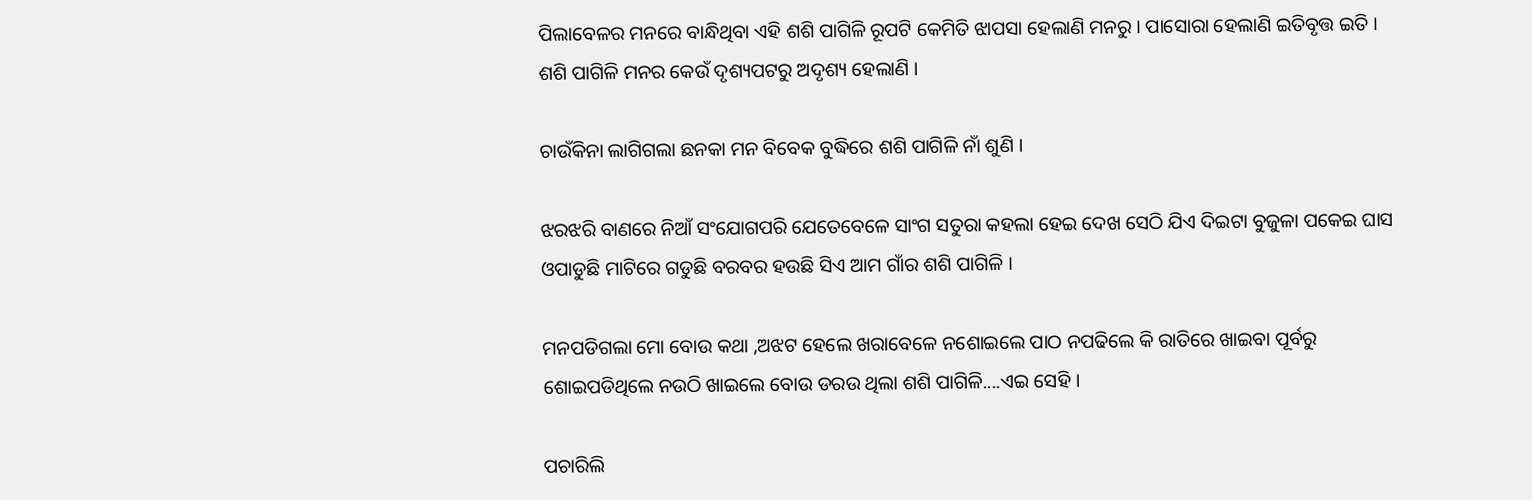ପିଲାବେଳର ମନରେ ବାନ୍ଧିଥିବା ଏହି ଶଶି ପାଗିଳି ରୂପଟି କେମିତି ଝାପସା ହେଲାଣି ମନରୁ । ପାସୋରା ହେଲାଣି ଇତିବୃତ୍ତ ଇତି । ଶଶି ପାଗିଳି ମନର କେଉଁ ଦୃଶ୍ୟପଟରୁ ଅଦୃଶ୍ୟ ହେଲାଣି ।

ଚାଉଁକିନା ଲାଗିଗଲା ଛନକା ମନ ବିବେକ ବୁଦ୍ଧିରେ ଶଶି ପାଗିଳି ନାଁ ଶୁଣି ।

ଝରଝରି ବାଣରେ ନିଆଁ ସଂଯୋଗପରି ଯେତେବେଳେ ସାଂଗ ସତୁରା କହଲା ହେଇ ଦେଖ ସେଠି ଯିଏ ଦିଇଟା ବୁଜୁଳା ପକେଇ ଘାସ ଓପାଡୁଛି ମାଟିରେ ଗଡୁଛି ବରବର ହଉଛି ସିଏ ଆମ ଗାଁର ଶଶି ପାଗିଳି ।

ମନପଡିଗଲା ମୋ ବୋଉ କଥା ,ଅଝଟ ହେଲେ ଖରାବେଳେ ନଶୋଇଲେ ପାଠ ନପଢିଲେ କି ରାତିରେ ଖାଇବା ପୂର୍ବରୁ ଶୋଇପଡିଥିଲେ ନଉଠି ଖାଇଲେ ବୋଉ ଡରଉ ଥିଲା ଶଶି ପାଗିଳି....ଏଇ ସେହି ।

ପଚାରିଲି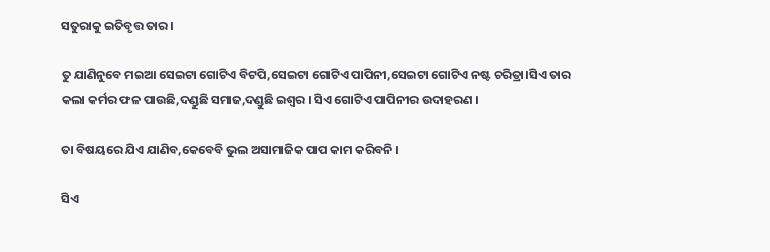ସତୁରାକୁ ଇତିବୃତ୍ତ ତାର ।

ତୁ ଯାଣିନୁବେ ମଇଆ ସେଇଟା ଗୋଟିଏ ବିଟପି,ସେଇଟା ଗୋଟିଏ ପାପିନୀ,ସେଇଟା ଗୋଟିଏ ନଷ୍ଟ ଚରିତ୍ରା।ସିଏ ତାର କଲା କର୍ମର ଫଳ ପାଉଛି,ଦଣ୍ଡୁଛି ସମାଜ,ଦଣ୍ଡୁଛି ଇଶ୍ୱର । ସିଏ ଗୋଟିଏ ପାପିନୀର ଉଦାହରଣ ।

ତା ବିଷୟରେ ଯିଏ ଯାଣିବ,କେବେବି ଭୁଲ ଅସାମାଜିକ ପାପ କାମ କରିବନି ।

ସିଏ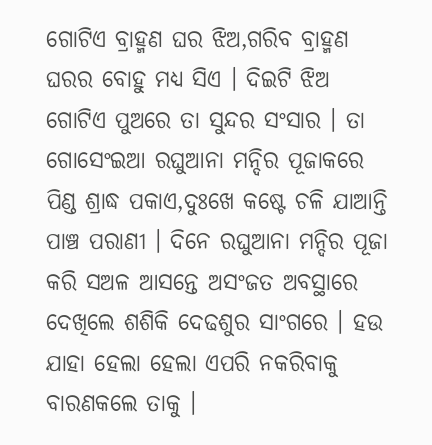ଗୋଟିଏ ବ୍ରାହ୍ମଣ ଘର ଝିଅ,ଗରିବ ବ୍ରାହ୍ମଣ ଘରର ବୋହୁ ମଧ୍ୟ ସିଏ । ଦିଇଟି ଝିଅ ଗୋଟିଏ ପୁଅରେ ତା ସୁନ୍ଦର ସଂସାର । ତା ଗୋସେଂଇଆ ରଘୁଆନା ମନ୍ଦିର ପୂଜାକରେ ପିଣ୍ଡ ଶ୍ରାଦ୍ଧ ପକାଏ,ଦୁଃଖେ କଷ୍ଟେ ଚଳି ଯାଆନ୍ତି ପାଞ୍ଚ ପରାଣୀ । ଦିନେ ରଘୁଆନା ମନ୍ଦିର ପୂଜା କରି ସଅଳ ଆସନ୍ତେ ଅସଂଜତ ଅବସ୍ଥାରେ ଦେଖିଲେ ଶଶିକି ଦେଢଶୁର ସାଂଗରେ । ହଉ ଯାହା ହେଲା ହେଲା ଏପରି ନକରିବାକୁ ବାରଣକଲେ ତାକୁ ।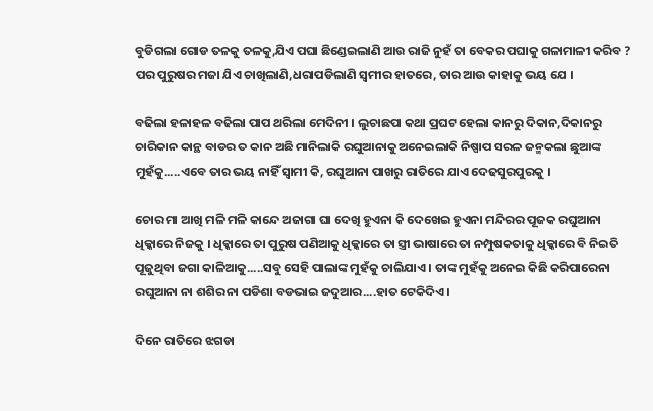ବୁଡିଗଲା ଗୋଡ ତଳକୁ ତଳକୁ,ଯିଏ ପଘା ଛିଣ୍ଡେଇଲାଣି ଆଉ ରାଜି ନୁହଁ ତା ବେକର ପଘାକୁ ଗଳାମାଳୀ କରିବ ? ପର ପୁରୁଷର ମଜା ଯିଏ ଚାଖିଲାଣି,ଧରାପଡିଲାଣି ସ୍ୱମୀର ହାତରେ, ତାର ଆଉ କାହାକୁ ଭୟ ଯେ ।

ବଢିଲା ହଳାହଳ ବଢିଲା ପାପ ଥରିଲା ମେଦିନୀ । ଲୁଚାଛପା କଥା ପ୍ରଘଟ ହେଲା କାନରୁ ଦିକାନ,ଦିକାନରୁ ଚାରିକାନ କାନ୍ଥ ବାଡର ତ କାନ ଅଛି ମାନିଲାକି ରଘୁଆନାକୁ ଅନେଇଲାକି ନିଷ୍ପାପ ସରଳ ଜନ୍ମକଲା ଛୁଆଙ୍କ ମୁହଁକୁ.....ଏବେ ତାର ଭୟ ନାହିଁ ସ୍ୱାମୀ କି, ରଘୁଆନା ପାଖରୁ ରାତିରେ ଯାଏ ଦେଢସୁରପୁରକୁ ।

ଚୋର ମା ଆଖି ମଳି ମଳି କାନ୍ଦେ ଅଜାଗା ଘା ଦେଖି ହୁଏନା କି ଦେଖେଇ ହୁଏନା ମନ୍ଦିରର ପୂଜକ ରଘୁଆନା ଧିକ୍କାରେ ନିଜକୁ । ଧିକ୍କାରେ ତା ପୁରୁଷ ପଣିଆକୁ ଧିକ୍କାରେ ତା ସ୍ତ୍ରୀ ଭାଷାରେ ତା ନମ୍ପୁଷକତାକୁ ଧିକ୍କାରେ ବି ନିଇତି ପୂଜୁଥିବା ଜଗା କାଳିଆକୁ.....ସବୁ ସେହି ପାଲାଙ୍କ ମୁହଁକୁ ଚାଲିଯାଏ । ତାଙ୍କ ମୁହଁକୁ ଅନେଇ କିଛି କରିପାରେନା ରଘୁଆନା ନା ଶଶିର ନା ପଡିଶା ବଡଭାଇ ଜଦୁଆର....ହାତ ଟେକିଦିଏ ।

ଦିନେ ରାତିରେ ଝଗଡା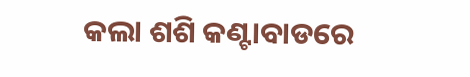କଲା ଶଶି କଣ୍ଟାବାଡରେ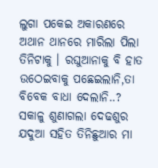ଲୁଗା ପକେଇ ଅକାରଣରେ ଅଥାନ ଥାନରେ ମାରିଲା ପିଲା ତିନିଟାକୁ । ରଘୁଆନାକୁ ବି ହାତ ଉଠେଇବାକୁ ପଛେଇଲାନି,ତା ବିବେକ ବାଧା ଦେଲାନି..? ସକାଳୁ ଶୁଣାଗଲା ଦେଢଶୁର ଯଦୁଆ ସହିତ ତିନିଛୁଆର ମା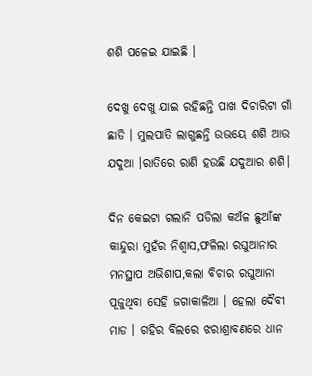ଶଶି ପଳେଇ ଯାଇଛି ।

ଦେଖୁ ଦେଖୁ ଯାଇ ରହିଛନ୍ତି ପାଖ ଦିଚାରିଟା ଗାଁ ଛାଡି । ମୁଲପାତି ଲାଗୁଛନ୍ତି ଉଭୟେ ଶଶି ଆଉ ଯଦୁଆ ।ରାତିରେ ରାଣି ହଉଛି ଯଦୁଆର ଶଶି।

ଦିନ କେଇଟା ଗଲାନି ପଡିଲା କଅଁଳ ଛୁଆଁଙ୍କ କାନ୍ଦୁରା ମୁହଁର ନିଶ୍ୱାସ,ଫଳିଲା ରଘୁଆନାର ମନସ୍ଥାପ ଅଭିଶାପ,କଲା ବିଚାର ରଘୁଆନା ପୂଜୁଥିବା ସେହି ଜଗାକାଳିଆ । ହେଲା ଦୈବୀ ମାଡ । ଗହିର ବିଲରେ ଝରାଶ୍ରାବଣରେ ଧାନ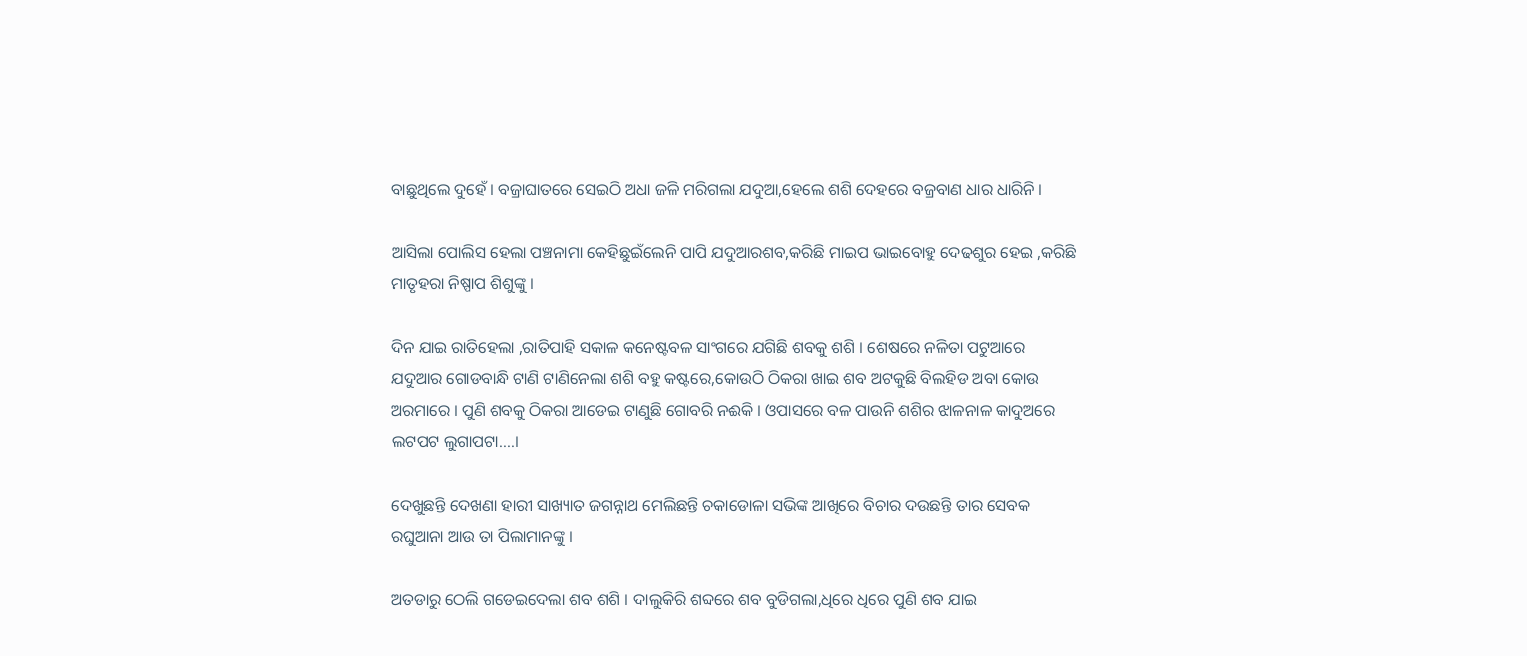ବାଛୁଥିଲେ ଦୁହେଁ । ବଜ୍ରାଘାତରେ ସେଇଠି ଅଧା ଜଳି ମରିଗଲା ଯଦୁଆ,ହେଲେ ଶଶି ଦେହରେ ବଜ୍ରବାଣ ଧାର ଧାରିନି ।

ଆସିଲା ପୋଲିସ ହେଲା ପଞ୍ଚନାମା କେହିଛୁଇଁଲେନି ପାପି ଯଦୁଆରଶବ,କରିଛି ମାଇପ ଭାଇବୋହୁ ଦେଢଶୁର ହେଇ ,କରିଛି ମାତୃହରା ନିଷ୍ପାପ ଶିଶୁଙ୍କୁ ।

ଦିନ ଯାଇ ରାତିହେଲା ,ରାତିପାହି ସକାଳ କନେଷ୍ଟବଳ ସାଂଗରେ ଯଗିଛି ଶବକୁ ଶଶି । ଶେଷରେ ନଳିତା ପଟୁଆରେ ଯଦୁଆର ଗୋଡବାନ୍ଧି ଟାଣି ଟାଣିନେଲା ଶଶି ବହୁ କଷ୍ଟରେ,କୋଉଠି ଠିକରା ଖାଇ ଶବ ଅଟକୁଛି ବିଲହିଡ ଅବା କୋଉ ଅରମାରେ । ପୁଣି ଶବକୁ ଠିକରା ଆଡେଇ ଟାଣୁଛି ଗୋବରି ନଈକି । ଓପାସରେ ବଳ ପାଉନି ଶଶିର ଝାଳନାଳ କାଦୁଅରେ ଲଟପଟ ଲୁଗାପଟା....।

ଦେଖୁଛନ୍ତି ଦେଖଣା ହାରୀ ସାଖ୍ୟାତ ଜଗନ୍ନାଥ ମେଲିଛନ୍ତି ଚକାଡୋଳା ସଭିଙ୍କ ଆଖିରେ ବିଚାର ଦଉଛନ୍ତି ତାର ସେବକ ରଘୁଆନା ଆଉ ତା ପିଲାମାନଙ୍କୁ ।

ଅତଡାରୁ ଠେଲି ଗଡେଇଦେଲା ଶବ ଶଶି । ଦାଲୁକିରି ଶବ୍ଦରେ ଶବ ବୁଡିଗଲା,ଧିରେ ଧିରେ ପୁଣି ଶବ ଯାଇ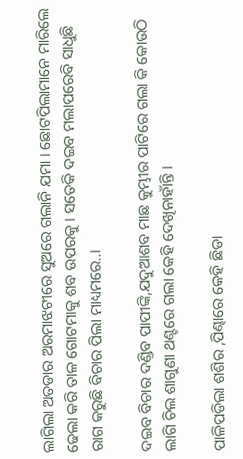ଲାଗିଲା ଅତଡାର ଅରମାଝଟୀରେ ସୁଅରେ ଗଲାନି ଯମା । ଛୋଟପିଲାମାନେ ମାରିଲେ ଢେଲା କରି ତାଳ ଗୋଟମାକୁ ଶବ ଉପରକୁ । ସତେକି ଦଇବ ମଲାପରେବି ସାଧୁଛି ରାଗ କରୁଛି ବିଚାର ପିଲା ମାଧ୍ୟମରେ..।

ଦଇବ ବିଚାର ଦଣ୍ଡିବ ପାପୀଙ୍କି,ଯଦୁଆଶବ ମାଛ କୁମ୍ଭୀର ପାଟିରେ ଗଲା କି କୋଉଠି ଲାଗି ଚିଲ ଶାଗୁଣା ଥଣ୍ଟରେ ଗଲା କେହି ଦେଖିନାହାଁନ୍ତି ।

ପାଳିପଡିଲା ଶଶିର ,ପିଣ୍ଢାରେ କେହି ଛିଡା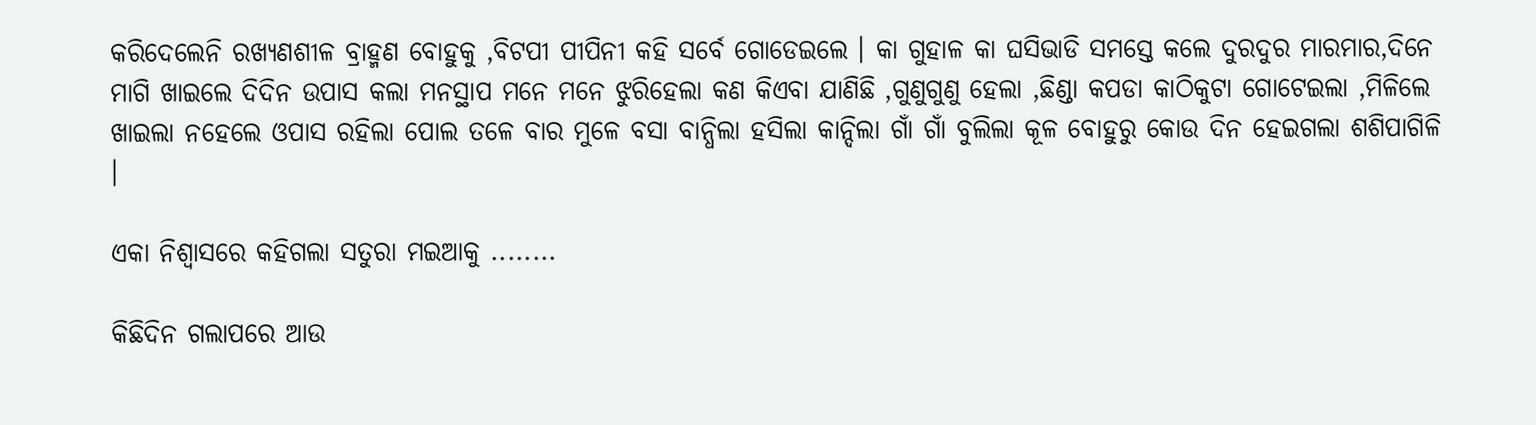କରିଦେଲେନି ରଖ୍ୟଣଶୀଳ ବ୍ରାହ୍ମଣ ବୋହୁକୁ ,ବିଟପୀ ପୀପିନୀ କହି ସର୍ବେ ଗୋଡେଇଲେ । କା ଗୁହାଳ କା ଘସିଭାଡି ସମସ୍ତେ କଲେ ଦୁରଦୁର ମାରମାର,ଦିନେ ମାଗି ଖାଇଲେ ଦିଦିନ ଉପାସ କଲା ମନସ୍ଥାପ ମନେ ମନେ ଝୁରିହେଲା କଣ କିଏବା ଯାଣିଛି ,ଗୁଣୁଗୁଣୁ ହେଲା ,ଛିଣ୍ଡା କପଡା କାଠିକୁଟା ଗୋଟେଇଲା ,ମିଳିଲେ ଖାଇଲା ନହେଲେ ଓପାସ ରହିଲା ପୋଲ ତଳେ ବାର ମୁଳେ ବସା ବାନ୍ଧିଲା ହସିଲା କାନ୍ଦିଲା ଗାଁ ଗାଁ ବୁଲିଲା କୂଳ ବୋହୁରୁ କୋଉ ଦିନ ହେଇଗଲା ଶଶିପାଗିଳି ।

ଏକା ନିଶ୍ୱାସରେ କହିଗଲା ସତୁରା ମଇଆକୁ ........

କିଛିଦିନ ଗଲାପରେ ଆଉ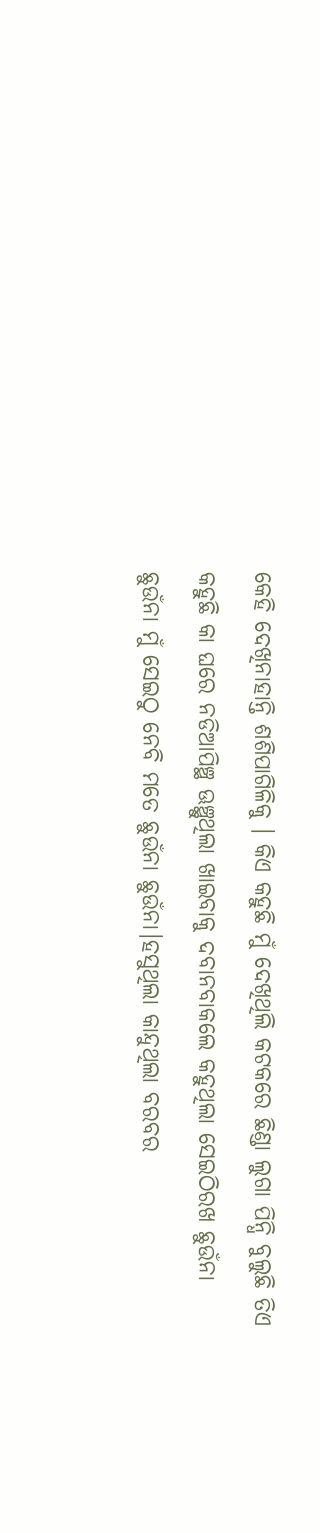କେହି ଦେଖିନାହାନ୍ତି ଶଶିପାଗିଳିକୁ । କିଏ କହୁଛି ମୁଁ ଦେଖିଥିଲି କଟକରେ ଛିଣ୍ଡା ଲୁଗା ପିନ୍ଧି ବୁଲୁଛି ତିଏ କହୁଛି କା ଘରେ ନଡିଆପିଞ୍ଛ ଊଞ୍ଛୁଥିଲା ଖାଇବାକୁ ଦବାନବାକଲେ କହୁଥିଲା ସେଇଠିରଖ ଛୁଉଁନା ଛୁଉଁନା ମୁଁ ସେଇଠୁ ନେବି ମତେ ଛୁଉଁନା ଛୁଉଁନା।ହସୁଥିଲା କାନ୍ଦୁଥିଲା ବରବର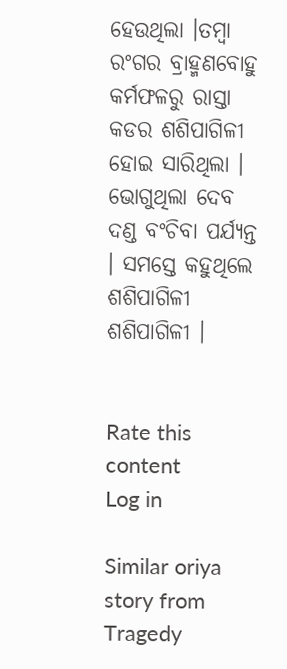ହେଉଥିଲା ।ତମ୍ବା ରଂଗର ବ୍ରାହ୍ମଣବୋହୁ କର୍ମଫଳରୁ ରାସ୍ତା କଡର ଶଶିପାଗିଳୀ ହୋଇ ସାରିଥିଲା । ଭୋଗୁଥିଲା ଦେବ ଦଣ୍ଡ ବଂଚିବା ପର୍ଯ୍ୟନ୍ତ । ସମସ୍ତେ କହୁଥିଲେ ଶଶିପାଗିଳୀ ଶଶିପାଗିଳୀ ।


Rate this content
Log in

Similar oriya story from Tragedy